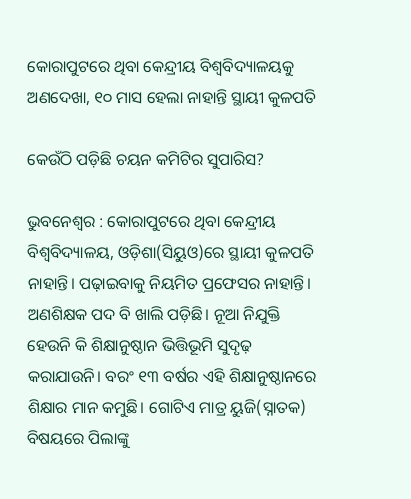କୋରାପୁଟରେ ଥିବା କେନ୍ଦ୍ରୀୟ ବିଶ୍ବବିଦ୍ୟାଳୟକୁ ଅଣଦେଖା, ୧୦ ମାସ ହେଲା ନାହାନ୍ତି ସ୍ଥାୟୀ କୁଳପତି

କେଉଁଠି ପଡ଼ିଛି ଚୟନ କମିଟିର ସୁପାରିସ?

ଭୁବନେଶ୍ବର : କୋରାପୁଟରେ ଥିବା କେନ୍ଦ୍ରୀୟ ବିଶ୍ବବିଦ୍ୟାଳୟ, ଓଡ଼ିଶା(ସିୟୁଓ)ରେ ସ୍ଥା‌ୟୀ କୁଳପତି ନାହାନ୍ତି। ପଢ଼ାଇବାକୁ ନିୟମିତ ପ୍ରଫେସର ନାହାନ୍ତି। ଅଣଶିକ୍ଷକ ପଦ ବି ଖାଲି ପଡ଼ିଛି। ନୂଆ ନିଯୁକ୍ତି ହେଉନି କି ଶିକ୍ଷାନୁଷ୍ଠାନ ଭିତ୍ତିଭୂମି ସୁଦୃଢ଼ କରାଯାଉନି। ବରଂ ୧୩ ବର୍ଷର ଏହି ଶିକ୍ଷାନୁଷ୍ଠାନରେ ଶିକ୍ଷାର ମାନ କମୁଛି। ଗୋଟିଏ ମାତ୍ର ୟୁଜି(ସ୍ନାତକ) ବିଷୟରେ ପିଲାଙ୍କୁ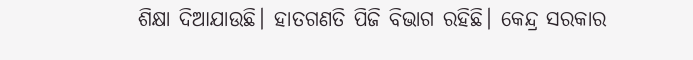ଶିକ୍ଷା ଦିଆଯାଉଛି। ହାତଗଣତି ପିଜି ବିଭାଗ ରହିଛି। କେନ୍ଦ୍ର ସରକାର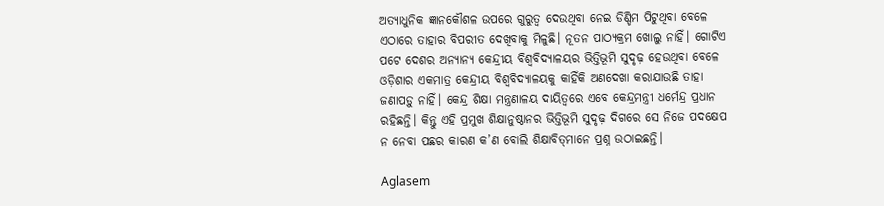ଅତ୍ୟାଧୁନିକ ଜ୍ଞାନକୌଶଳ ଉପରେ ଗୁରୁତ୍ବ ଦେଉଥିବା ନେଇ ଡିଣ୍ଡିମ ପିଟୁଥିବା ବେଳେ ଏଠାରେ ତାହାର ବିପରୀତ ଦେଖିବାକୁ ମିଳୁଛି। ନୂତନ ପାଠ୍ୟକ୍ରମ ଖୋଲୁ ନାହିଁ। ଗୋଟିଏ ପଟେ ଦେଶର ଅନ୍ୟାନ୍ୟ କେନ୍ଦ୍ରୀୟ ବିଶ୍ବବିଦ୍ୟାଳୟର ଭିତ୍ତିଭୂମି ସୁଦୃଢ଼ ହେଉଥିବା ବେଳେ ଓଡ଼ିଶାର ଏକମାତ୍ର କେନ୍ଦ୍ରୀୟ ବିଶ୍ବବିଦ୍ୟାଳୟକୁ କାହିଁକି ଅଣଦେଖା କରାଯାଉଛି ତା‌ହା ଜଣାପଡ଼ୁ ନାହିଁ। କେନ୍ଦ୍ର ଶିକ୍ଷା ମନ୍ତ୍ରଣାଳୟ ଦାୟିତ୍ବରେ ଏବେ କେନ୍ଦ୍ରମନ୍ତ୍ରୀ ଧର୍ମେନ୍ଦ୍ର ପ୍ରଧାନ ରହିଛନ୍ତି। କିନ୍ତୁ ଏହି ପ୍ରମୁଖ ଶିକ୍ଷାନୁଷ୍ଠାନର ଭିତ୍ତିଭୂମି ସୁଦୃଢ଼ ଦିଗରେ ସେ ନିଜେ ପଦକ୍ଷେପ ନ ନେବା ପଛର କାରଣ ‌କ’ଣ ବୋଲି ଶିକ୍ଷାବିତ୍‌ମାନେ ପ୍ରଶ୍ନ ଉଠାଇଛନ୍ତି।

Aglasem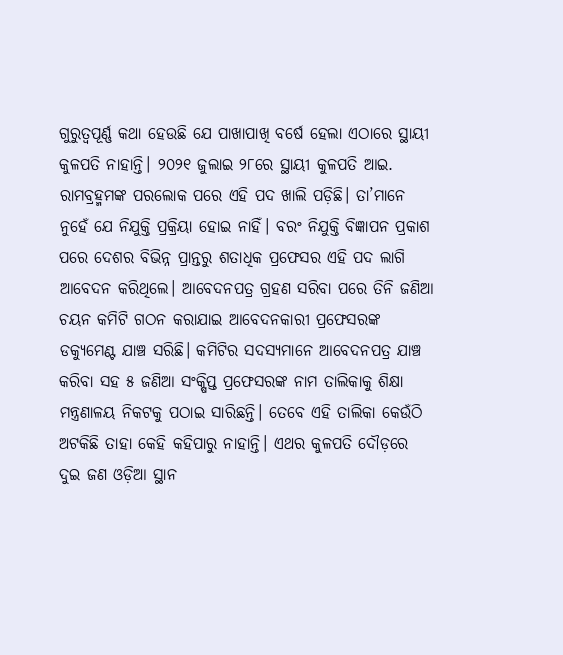ଗୁରୁତ୍ବପୂର୍ଣ୍ଣ କଥା ହେଉଛି ଯେ ପାଖାପାଖି ବର୍ଷେ ହେଲା ଏଠାରେ ସ୍ଥାୟୀ କୁଳପତି ନାହାନ୍ତି। ୨୦୨୧ ଜୁଲାଇ ୨୮ରେ ସ୍ଥାୟୀ କୁଳପତି ଆଇ. ରାମବ୍ରହ୍ମମଙ୍କ ପରଲୋକ ପରେ ଏହି ପଦ ଖାଲି ପଡ଼ିଛି। ତା’ମାନେ ନୁହେଁ ଯେ ନିଯୁକ୍ତି ପ୍ରକ୍ରିୟା ହୋଇ ନାହିଁ। ବରଂ ନିଯୁକ୍ତି ବିଜ୍ଞାପନ ପ୍ରକାଶ ପରେ ଦେଶର ବିଭିନ୍ନ ପ୍ରାନ୍ତରୁ ଶତାଧିକ ପ୍ରଫେସର ଏହି ପଦ ଲାଗି ଆବେଦନ କରିଥିଲେ। ଆବେଦନପତ୍ର ଗ୍ରହଣ ସରିବା ପରେ ତିନି ଜଣିଆ ଚୟନ କମିଟି ଗଠନ କରାଯାଇ ଆବେଦନକାରୀ ପ୍ରଫେସରଙ୍କ ଡକ୍ୟୁମେଣ୍ଟ ଯାଞ୍ଚ ସରିଛି। କମିଟିର ସଦସ୍ୟମାନେ ଆବେଦନପତ୍ର ଯାଞ୍ଚ କରିବା ସହ ୫ ଜଣିଆ ସଂକ୍ଷିପ୍ତ ପ୍ରଫେସରଙ୍କ ନାମ ତାଲିକାକୁ ଶିକ୍ଷା ମନ୍ତ୍ରଣାଳୟ ନିକଟକୁ ପଠାଇ ସାରିଛନ୍ତି। ତେବେ ଏହି ତାଲିକା କେଉଁଠି ଅଟକିଛି ତାହା କେହି କହିପାରୁ ନାହାନ୍ତି। ଏଥର କୁଳପତି ଦୌଡ଼ରେ ଦୁଇ ଜଣ ଓଡ଼ିଆ ସ୍ଥାନ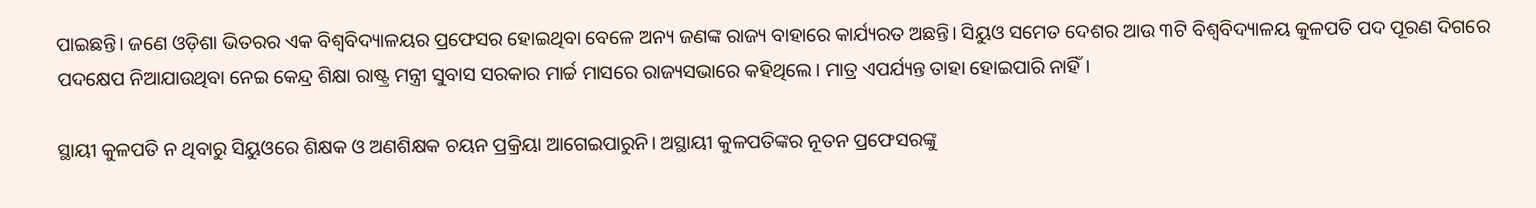ପାଇଛନ୍ତି। ଜଣେ ଓଡ଼ିଶା ଭିତରର ଏକ ବିଶ୍ବବିଦ୍ୟାଳୟର ପ୍ରଫେସର ହୋଇଥିବା ବେଳେ ଅନ୍ୟ ଜଣଙ୍କ ରାଜ୍ୟ ବାହାରେ କାର୍ଯ୍ୟରତ ଅଛନ୍ତି। ସିୟୁଓ ସମେତ ଦେଶର ଆଉ ୩ଟି ବିଶ୍ବବିଦ୍ୟାଳୟ କୁଳପତି ପଦ ପୂରଣ ଦିଗରେ ପଦକ୍ଷେପ ନିଆଯାଉଥିବା ନେଇ କେନ୍ଦ୍ର ଶିକ୍ଷା ରାଷ୍ଟ୍ର ମନ୍ତ୍ରୀ ସୁବାସ ସରକାର ମାର୍ଚ୍ଚ ମାସରେ ରାଜ୍ୟସଭାରେ କହିଥିଲେ। ମାତ୍ର ଏପର୍ଯ୍ୟନ୍ତ ତାହା ହୋଇପାରି ନାହିଁ।

ସ୍ଥାୟୀ କୁଳପତି ନ ଥିବାରୁ ସିୟୁଓରେ ଶିକ୍ଷକ ଓ ଅଣଶିକ୍ଷକ ଚୟନ ପ୍ରକ୍ରିୟା ଆଗେଇପାରୁନି। ଅସ୍ଥାୟୀ କୁଳପତିଙ୍କର ନୂତନ ପ୍ରଫେସରଙ୍କୁ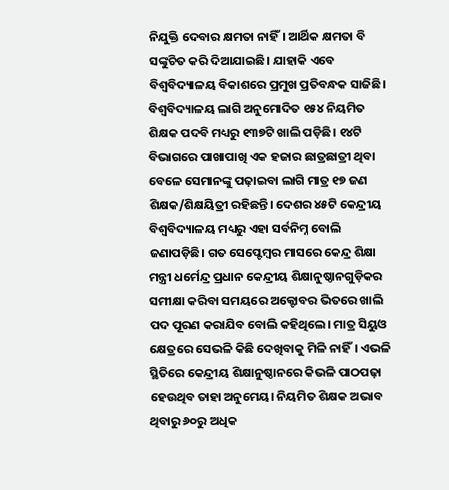ନିଯୁକ୍ତି ଦେବାର କ୍ଷମତା ନାହିଁ। ଆର୍ଥିକ କ୍ଷମତା ବି ସଙ୍କୁଚିତ କରି ଦିଆଯାଇଛି। ଯାହାକି ଏବେ ବିଶ୍ବବିଦ୍ୟାଳୟ ବିକାଶରେ ପ୍ରମୁଖ ପ୍ରତିବନ୍ଧକ ସାଜିଛି। ବିଶ୍ବବିଦ୍ୟାଳୟ ଲାଗି ଅନୁମୋଦିତ ୧୫୪ ନିୟମିତ ଶିକ୍ଷକ ପଦବି ମଧ୍ୟରୁ ୧୩୭ଟି ଖାଲି ପଡ଼ିଛି। ୧୪ଟି ବିଭାଗରେ ପାଖାପାଖି ଏକ ହଜାର ଛାତ୍ରଛାତ୍ରୀ ଥିବା ବେଳେ ସେମାନଙ୍କୁ ପଢ଼ାଇବା ଲାଗି ମାତ୍ର ୧୭ ଜଣ ଶିକ୍ଷକ/ଶିକ୍ଷୟିତ୍ରୀ ରହିଛନ୍ତି। ଦେଶର ୪୫ଟି କେନ୍ଦ୍ରୀୟ ବିଶ୍ବବିଦ୍ୟାଳୟ ମଧ୍ୟରୁ ଏହା ସର୍ବନିମ୍ନ ବୋଲି ଜଣାପଡ଼ିଛି। ଗତ ସେପ୍ଟେମ୍ବର ମାସରେ କେନ୍ଦ୍ର ଶିକ୍ଷା ମନ୍ତ୍ରୀ ଧର୍ମେନ୍ଦ୍ର ପ୍ରଧାନ କେନ୍ଦ୍ରୀୟ ଶିକ୍ଷାନୁଷ୍ଠାନଗୁଡ଼ିକର ସମୀକ୍ଷା କରିବା ସମୟରେ ଅକ୍ଟୋବର ଭିତରେ ଖାଲି ପଦ ପୂରଣ କରାଯିବ ବୋଲି କହିଥିଲେ। ମାତ୍ର ସିୟୁଓ କ୍ଷେତ୍ରରେ ସେଭଳି କିଛି ଦେଖିବାକୁ ମିଳି ନାହିଁ। ଏଭଳି ସ୍ଥିତିରେ କେନ୍ଦ୍ରୀୟ ଶିକ୍ଷାନୁଷ୍ଠାନରେ କିଭଳି ପାଠପଢ଼ା ହେଉଥିବ ତାହା ଅନୁମେୟ। ନିୟମିତ ଶିକ୍ଷକ ଅଭାବ ଥିବାରୁ ୬୦ରୁ ଅଧିକ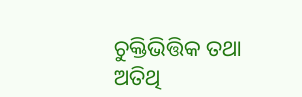ଚୁକ୍ତିଭିତ୍ତିକ ତଥା ଅତିଥି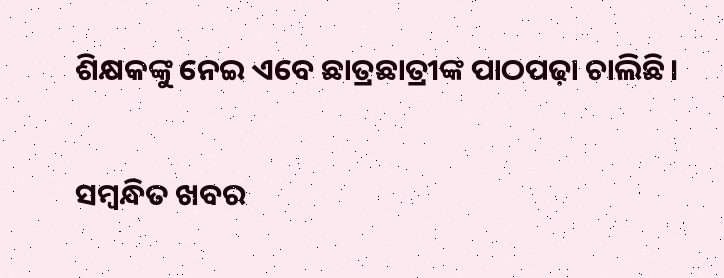ଶିକ୍ଷକଙ୍କୁ ନେଇ ଏବେ ଛାତ୍ରଛାତ୍ରୀଙ୍କ ପାଠପଢ଼ା ଚାଲିଛି।

ସମ୍ବନ୍ଧିତ ଖବର